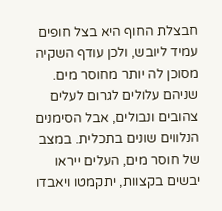חבצלת החוף היא בצל חופים עמיד ליובש, ולכן עודף השקיה מסוכן לה יותר מחוסר מים. שניהם עלולים לגרום לעלים צהובים ונבולים, אבל הסימנים הנלווים שונים בתכלית. במצב של חוסר מים, העלים ייראו יבשים בקצוות, יתקמטו ויאבדו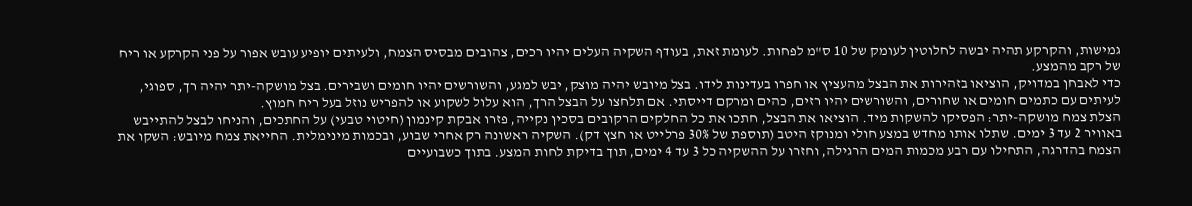גמישות, והקרקע תהיה יבשה לחלוטין לעומק של 10 ס"מ לפחות. לעומת זאת, בעודף השקיה העלים יהיו רכים, צהובים מבסיס הצמח, ולעיתים יופיע עובש אפור על פני הקרקע או ריח של רקב מהמצע.
כדי לאבחן במדויק, הוציאו בזהירות את הבצל מהעציץ או חפרו בעדינות לידו. בצל מיובש יהיה מוצק, יבש למגע, והשורשים יהיו חומים ושבירים. בצל מושקה-יתר יהיה רך, ספוגי, לעיתים עם כתמים חומים או שחורים, והשורשים יהיו רזים, כהים ומרקם דייסתי. אם תלחצו על הבצל הרך, הוא עלול לשקוע או להפריש נוזל בעל ריח חמוץ.
הצלת צמח מושקה-יתר: הפסיקו להשקות מיד. הוציאו את הבצל, חתכו את כל החלקים הרקובים בסכין נקייה, פזרו אבקת קינמון (חיטוי טבעי) על החתכים, והניחו לבצל להתייבש באוויר 2 עד 3 ימים. שתלו אותו מחדש במצע חולי ומנוקז היטב (תוספת של 30% פרלייט או חצץ דק). השקיה ראשונה רק אחרי שבוע, ובכמות מינימלית. החייאת צמח מיובש: השקו את הצמח בהדרגה, התחילו עם רבע מכמות המים הרגילה, וחזרו על ההשקיה כל 3 עד 4 ימים, תוך בדיקת לחות המצע. בתוך כשבועיים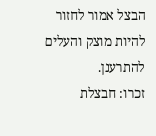הבצל אמור לחזור להיות מוצק והעלים להתרענן.
זכרו: חבצלת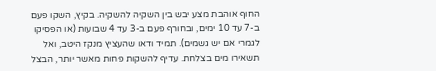החוף אוהבת מצע יבש בין השקיה להשקיה. בקיץ, השקו פעם ב-7 עד 10 ימים, ובחורף פעם ב-3 עד 4 שבועות (או הפסיקו לגמרי אם יש גשמים). תמיד ודאו שהעציץ מנקז היטב, ואל תשאירו מים בצלחת. עדיף להשקות פחות מאשר יותר, הבצל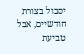יסבול בצורת חודשיים, אבל טביעת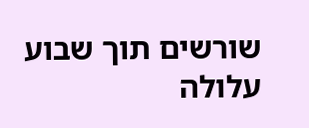שורשים תוך שבוע עלולה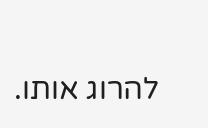להרוג אותו.